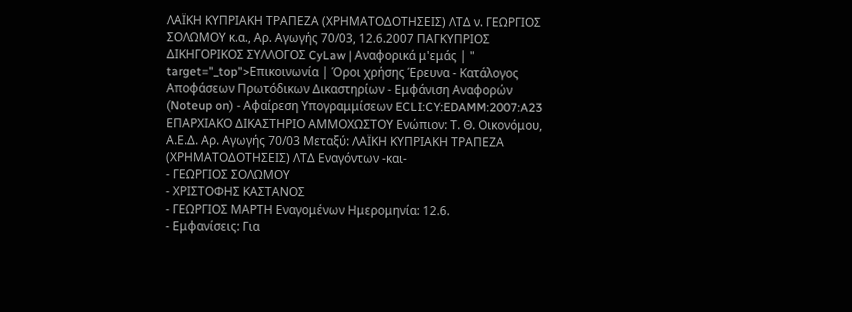ΛΑΪΚΗ ΚΥΠΡΙΑΚΗ ΤΡΑΠΕΖΑ (ΧΡΗΜΑΤΟΔΟΤΗΣΕΙΣ) ΛΤΔ ν. ΓΕΩΡΓΙΟΣ ΣΟΛΩΜΟΥ κ.α., Αρ. Αγωγής 70/03, 12.6.2007 ΠΑΓΚΥΠΡΙΟΣ ΔΙΚΗΓΟΡΙΚΟΣ ΣΥΛΛΟΓΟΣ CyLaw | Αναφορικά μ'εμάς | " target="_top">Επικοινωνία | Όροι χρήσης Έρευνα - Κατάλογος Αποφάσεων Πρωτόδικων Δικαστηρίων - Εμφάνιση Αναφορών (Noteup on) - Αφαίρεση Υπογραμμίσεων ECLI:CY:EDAMM:2007:A23 ΕΠΑΡΧΙΑΚΟ ΔΙΚΑΣΤΗΡΙΟ ΑΜΜΟΧΩΣΤΟΥ Ενώπιον: Τ. Θ. Οικονόμου, Α.Ε.Δ. Αρ. Αγωγής 70/03 Μεταξύ: ΛΑΪΚΗ ΚΥΠΡΙΑΚΗ ΤΡΑΠΕΖΑ (ΧΡΗΜΑΤΟΔΟΤΗΣΕΙΣ) ΛΤΔ Εναγόντων -και-
- ΓΕΩΡΓΙΟΣ ΣΟΛΩΜΟΥ
- ΧΡΙΣΤΟΦΗΣ ΚΑΣΤΑΝΟΣ
- ΓΕΩΡΓΙΟΣ ΜΑΡΤΗ Εναγομένων Ημερομηνία: 12.6.
- Εμφανίσεις: Για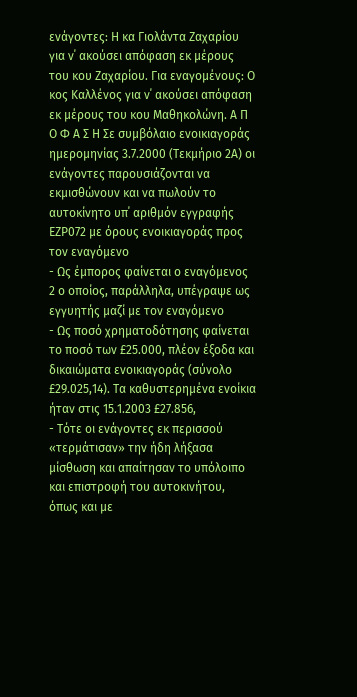ενάγοντες: Η κα Γιολάντα Ζαχαρίου για ν΄ ακούσει απόφαση εκ μέρους του κου Ζαχαρίου. Για εναγομένους: Ο κος Καλλένος για ν΄ ακούσει απόφαση εκ μέρους του κου Μαθηκολώνη. Α Π Ο Φ Α Σ Η Σε συμβόλαιο ενοικιαγοράς ημερομηνίας 3.7.2000 (Τεκμήριο 2Α) οι ενάγοντες παρουσιάζονται να εκμισθώνουν και να πωλούν το αυτοκίνητο υπ΄ αριθμόν εγγραφής ΕΖΡ072 με όρους ενοικιαγοράς προς τον εναγόμενο
- Ως έμπορος φαίνεται ο εναγόμενος 2 ο οποίος, παράλληλα, υπέγραψε ως εγγυητής μαζί με τον εναγόμενο
- Ως ποσό χρηματοδότησης φαίνεται το ποσό των £25.000, πλέον έξοδα και δικαιώματα ενοικιαγοράς (σύνολο £29.025,14). Τα καθυστερημένα ενοίκια ήταν στις 15.1.2003 £27.856,
- Τότε οι ενάγοντες εκ περισσού «τερμάτισαν» την ήδη λήξασα μίσθωση και απαίτησαν το υπόλοιπο και επιστροφή του αυτοκινήτου, όπως και με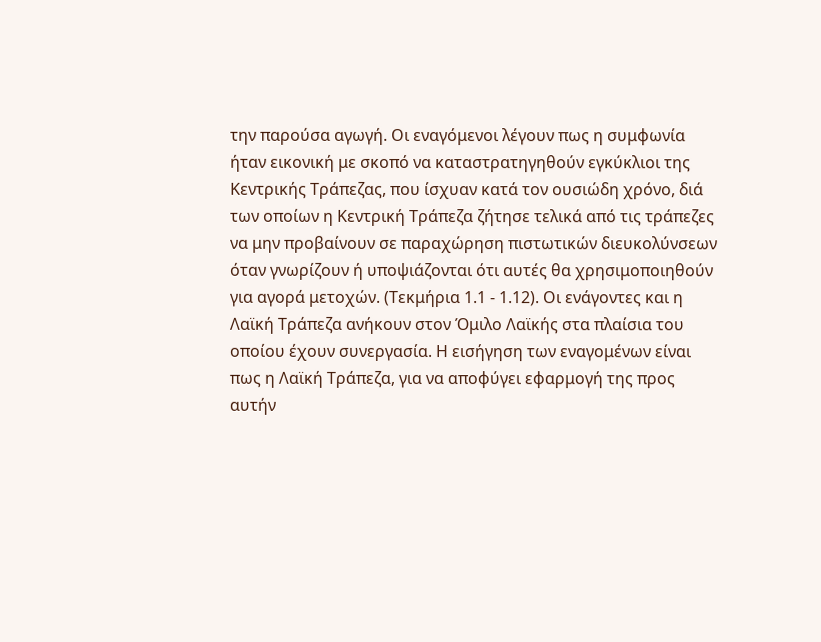την παρούσα αγωγή. Οι εναγόμενοι λέγουν πως η συμφωνία ήταν εικονική με σκοπό να καταστρατηγηθούν εγκύκλιοι της Κεντρικής Τράπεζας, που ίσχυαν κατά τον ουσιώδη χρόνο, διά των οποίων η Κεντρική Τράπεζα ζήτησε τελικά από τις τράπεζες να μην προβαίνουν σε παραχώρηση πιστωτικών διευκολύνσεων όταν γνωρίζουν ή υποψιάζονται ότι αυτές θα χρησιμοποιηθούν για αγορά μετοχών. (Τεκμήρια 1.1 - 1.12). Οι ενάγοντες και η Λαϊκή Τράπεζα ανήκουν στον Όμιλο Λαϊκής στα πλαίσια του οποίου έχουν συνεργασία. Η εισήγηση των εναγομένων είναι πως η Λαϊκή Τράπεζα, για να αποφύγει εφαρμογή της προς αυτήν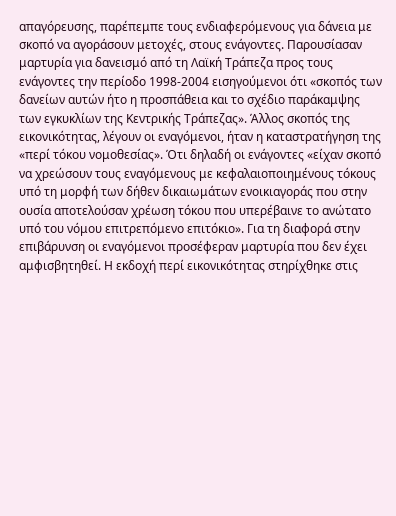απαγόρευσης, παρέπεμπε τους ενδιαφερόμενους για δάνεια με σκοπό να αγοράσουν μετοχές, στους ενάγοντες. Παρουσίασαν μαρτυρία για δανεισμό από τη Λαϊκή Τράπεζα προς τους ενάγοντες την περίοδο 1998-2004 εισηγούμενοι ότι «σκοπός των δανείων αυτών ήτο η προσπάθεια και το σχέδιο παράκαμψης των εγκυκλίων της Κεντρικής Τράπεζας». Άλλος σκοπός της εικονικότητας, λέγουν οι εναγόμενοι, ήταν η καταστρατήγηση της «περί τόκου νομοθεσίας». Ότι δηλαδή οι ενάγοντες «είχαν σκοπό να χρεώσουν τους εναγόμενους με κεφαλαιοποιημένους τόκους υπό τη μορφή των δήθεν δικαιωμάτων ενοικιαγοράς που στην ουσία αποτελούσαν χρέωση τόκου που υπερέβαινε το ανώτατο υπό του νόμου επιτρεπόμενο επιτόκιο». Για τη διαφορά στην επιβάρυνση οι εναγόμενοι προσέφεραν μαρτυρία που δεν έχει αμφισβητηθεί. Η εκδοχή περί εικονικότητας στηρίχθηκε στις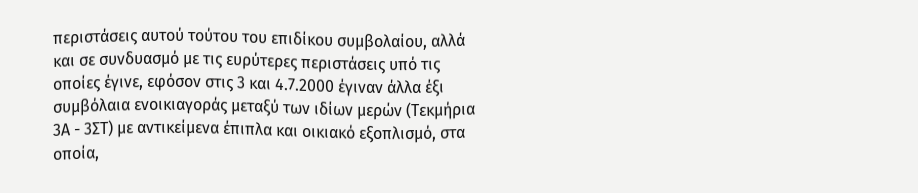περιστάσεις αυτού τούτου του επιδίκου συμβολαίου, αλλά και σε συνδυασμό με τις ευρύτερες περιστάσεις υπό τις οποίες έγινε, εφόσον στις 3 και 4.7.2000 έγιναν άλλα έξι συμβόλαια ενοικιαγοράς μεταξύ των ιδίων μερών (Τεκμήρια 3Α - 3ΣΤ) με αντικείμενα έπιπλα και οικιακό εξοπλισμό, στα οποία,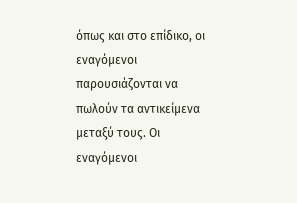όπως και στο επίδικο, οι εναγόμενοι παρουσιάζονται να πωλούν τα αντικείμενα μεταξύ τους. Οι εναγόμενοι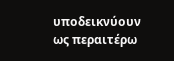υποδεικνύουν ως περαιτέρω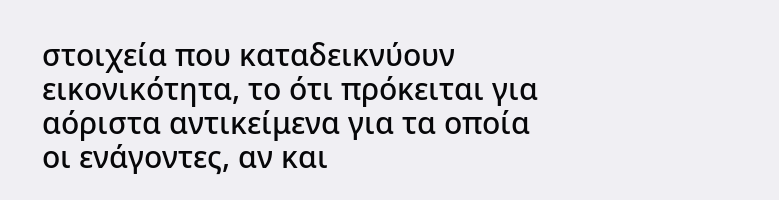στοιχεία που καταδεικνύουν εικονικότητα, το ότι πρόκειται για αόριστα αντικείμενα για τα οποία οι ενάγοντες, αν και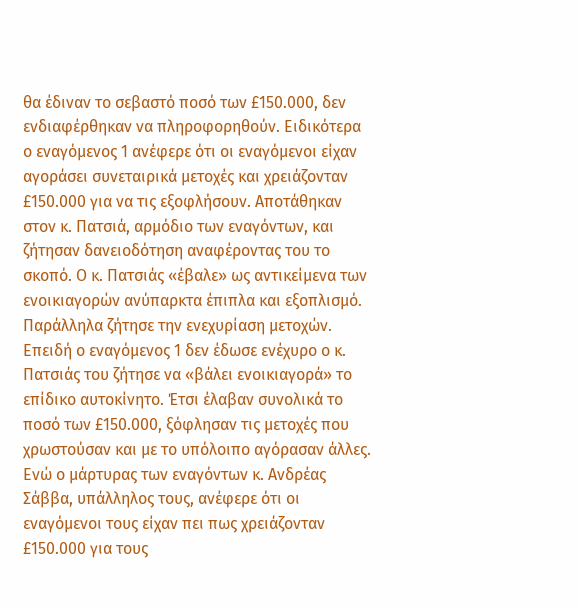θα έδιναν το σεβαστό ποσό των £150.000, δεν ενδιαφέρθηκαν να πληροφορηθούν. Ειδικότερα ο εναγόμενος 1 ανέφερε ότι οι εναγόμενοι είχαν αγοράσει συνεταιρικά μετοχές και χρειάζονταν £150.000 για να τις εξοφλήσουν. Αποτάθηκαν στον κ. Πατσιά, αρμόδιο των εναγόντων, και ζήτησαν δανειοδότηση αναφέροντας του το σκοπό. Ο κ. Πατσιάς «έβαλε» ως αντικείμενα των ενοικιαγορών ανύπαρκτα έπιπλα και εξοπλισμό. Παράλληλα ζήτησε την ενεχυρίαση μετοχών. Επειδή ο εναγόμενος 1 δεν έδωσε ενέχυρο ο κ. Πατσιάς του ζήτησε να «βάλει ενοικιαγορά» το επίδικο αυτοκίνητο. Έτσι έλαβαν συνολικά το ποσό των £150.000, ξόφλησαν τις μετοχές που χρωστούσαν και με το υπόλοιπο αγόρασαν άλλες. Ενώ ο μάρτυρας των εναγόντων κ. Ανδρέας Σάββα, υπάλληλος τους, ανέφερε ότι οι εναγόμενοι τους είχαν πει πως χρειάζονταν £150.000 για τους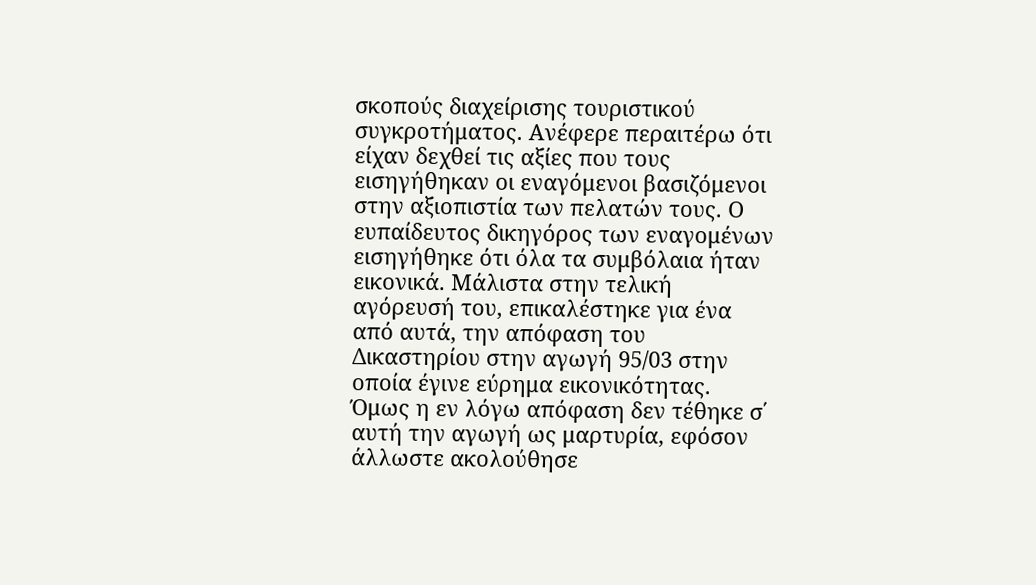σκοπούς διαχείρισης τουριστικού συγκροτήματος. Ανέφερε περαιτέρω ότι είχαν δεχθεί τις αξίες που τους εισηγήθηκαν οι εναγόμενοι βασιζόμενοι στην αξιοπιστία των πελατών τους. Ο ευπαίδευτος δικηγόρος των εναγομένων εισηγήθηκε ότι όλα τα συμβόλαια ήταν εικονικά. Μάλιστα στην τελική αγόρευσή του, επικαλέστηκε για ένα από αυτά, την απόφαση του Δικαστηρίου στην αγωγή 95/03 στην οποία έγινε εύρημα εικονικότητας. Όμως η εν λόγω απόφαση δεν τέθηκε σ΄ αυτή την αγωγή ως μαρτυρία, εφόσον άλλωστε ακολούθησε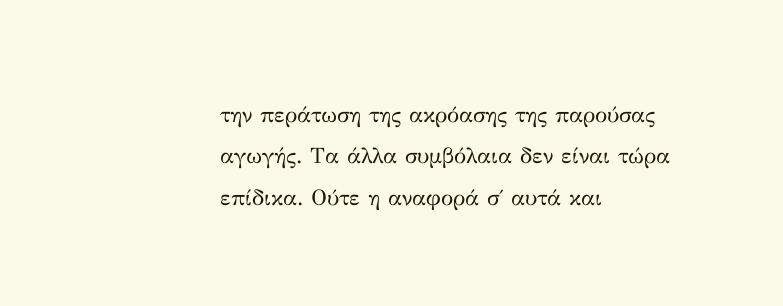την περάτωση της ακρόασης της παρούσας αγωγής. Τα άλλα συμβόλαια δεν είναι τώρα επίδικα. Ούτε η αναφορά σ΄ αυτά και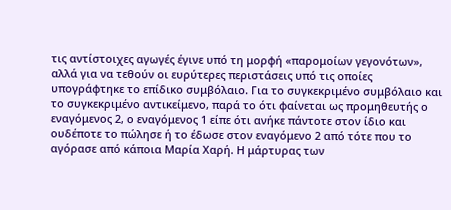τις αντίστοιχες αγωγές έγινε υπό τη μορφή «παρομοίων γεγονότων», αλλά για να τεθούν οι ευρύτερες περιστάσεις υπό τις οποίες υπογράφτηκε το επίδικο συμβόλαιο. Για το συγκεκριμένο συμβόλαιο και το συγκεκριμένο αντικείμενο, παρά το ότι φαίνεται ως προμηθευτής ο εναγόμενος 2, ο εναγόμενος 1 είπε ότι ανήκε πάντοτε στον ίδιο και ουδέποτε το πώλησε ή το έδωσε στον εναγόμενο 2 από τότε που το αγόρασε από κάποια Μαρία Χαρή. Η μάρτυρας των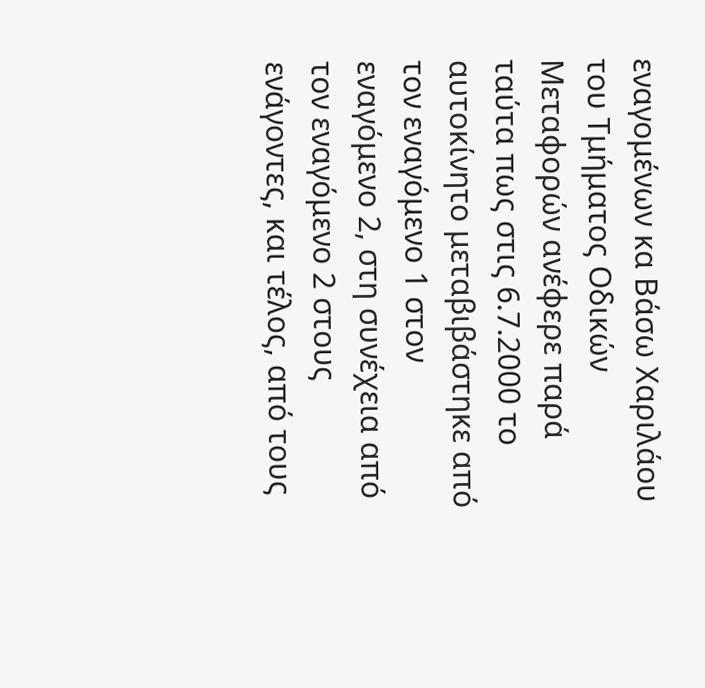εναγομένων κα Βάσω Χαριλάου του Τμήματος Οδικών Μεταφορών ανέφερε παρά ταύτα πως στις 6.7.2000 το αυτοκίνητο μεταβιβάστηκε από τον εναγόμενο 1 στον εναγόμενο 2, στη συνέχεια από τον εναγόμενο 2 στους ενάγοντες, και τέλος, από τους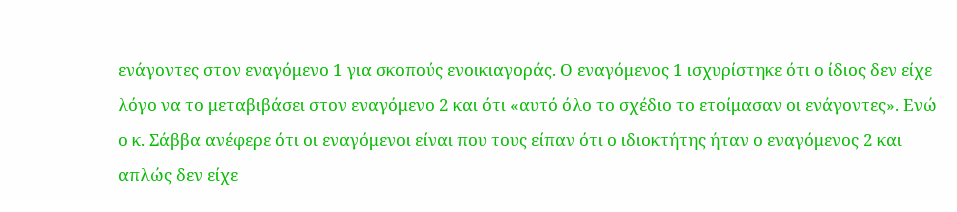ενάγοντες στον εναγόμενο 1 για σκοπούς ενοικιαγοράς. Ο εναγόμενος 1 ισχυρίστηκε ότι ο ίδιος δεν είχε λόγο να το μεταβιβάσει στον εναγόμενο 2 και ότι «αυτό όλο το σχέδιο το ετοίμασαν οι ενάγοντες». Ενώ ο κ. Σάββα ανέφερε ότι οι εναγόμενοι είναι που τους είπαν ότι ο ιδιοκτήτης ήταν ο εναγόμενος 2 και απλώς δεν είχε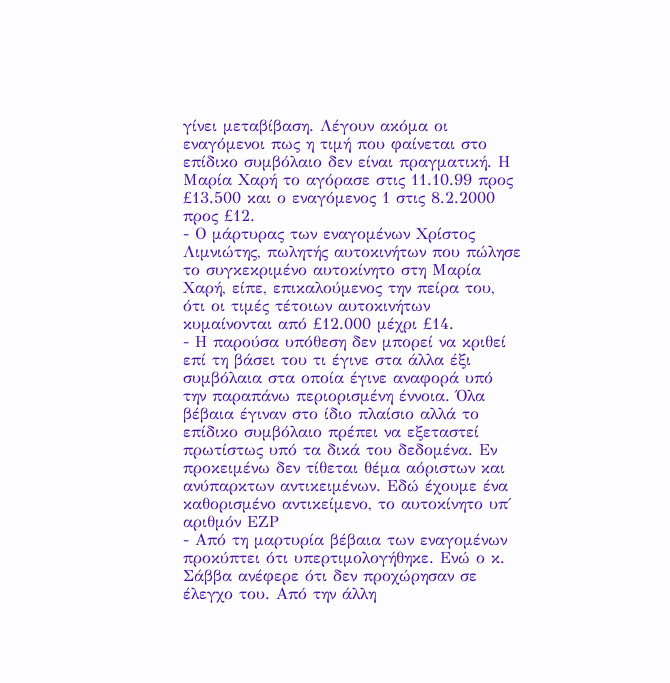γίνει μεταβίβαση. Λέγουν ακόμα οι εναγόμενοι πως η τιμή που φαίνεται στο επίδικο συμβόλαιο δεν είναι πραγματική. Η Μαρία Χαρή το αγόρασε στις 11.10.99 προς £13.500 και ο εναγόμενος 1 στις 8.2.2000 προς £12.
- Ο μάρτυρας των εναγομένων Χρίστος Λιμνιώτης, πωλητής αυτοκινήτων που πώλησε το συγκεκριμένο αυτοκίνητο στη Μαρία Χαρή, είπε, επικαλούμενος την πείρα του, ότι οι τιμές τέτοιων αυτοκινήτων κυμαίνονται από £12.000 μέχρι £14.
- Η παρούσα υπόθεση δεν μπορεί να κριθεί επί τη βάσει του τι έγινε στα άλλα έξι συμβόλαια στα οποία έγινε αναφορά υπό την παραπάνω περιορισμένη έννοια. Όλα βέβαια έγιναν στο ίδιο πλαίσιο αλλά το επίδικο συμβόλαιο πρέπει να εξεταστεί πρωτίστως υπό τα δικά του δεδομένα. Εν προκειμένω δεν τίθεται θέμα αόριστων και ανύπαρκτων αντικειμένων. Εδώ έχουμε ένα καθορισμένο αντικείμενο, το αυτοκίνητο υπ΄ αριθμόν ΕΖΡ
- Από τη μαρτυρία βέβαια των εναγομένων προκύπτει ότι υπερτιμολογήθηκε. Ενώ ο κ. Σάββα ανέφερε ότι δεν προχώρησαν σε έλεγχο του. Από την άλλη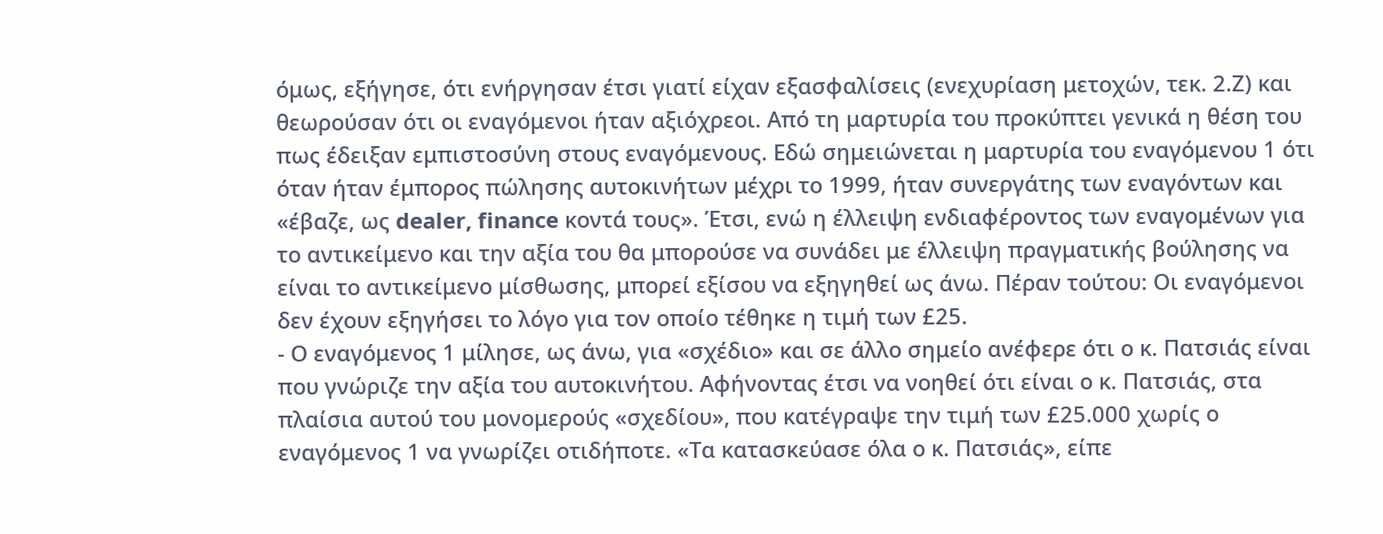όμως, εξήγησε, ότι ενήργησαν έτσι γιατί είχαν εξασφαλίσεις (ενεχυρίαση μετοχών, τεκ. 2.Ζ) και θεωρούσαν ότι οι εναγόμενοι ήταν αξιόχρεοι. Από τη μαρτυρία του προκύπτει γενικά η θέση του πως έδειξαν εμπιστοσύνη στους εναγόμενους. Εδώ σημειώνεται η μαρτυρία του εναγόμενου 1 ότι όταν ήταν έμπορος πώλησης αυτοκινήτων μέχρι το 1999, ήταν συνεργάτης των εναγόντων και «έβαζε, ως dealer, finance κοντά τους». Έτσι, ενώ η έλλειψη ενδιαφέροντος των εναγομένων για το αντικείμενο και την αξία του θα μπορούσε να συνάδει με έλλειψη πραγματικής βούλησης να είναι το αντικείμενο μίσθωσης, μπορεί εξίσου να εξηγηθεί ως άνω. Πέραν τούτου: Οι εναγόμενοι δεν έχουν εξηγήσει το λόγο για τον οποίο τέθηκε η τιμή των £25.
- Ο εναγόμενος 1 μίλησε, ως άνω, για «σχέδιο» και σε άλλο σημείο ανέφερε ότι ο κ. Πατσιάς είναι που γνώριζε την αξία του αυτοκινήτου. Αφήνοντας έτσι να νοηθεί ότι είναι ο κ. Πατσιάς, στα πλαίσια αυτού του μονομερούς «σχεδίου», που κατέγραψε την τιμή των £25.000 χωρίς ο εναγόμενος 1 να γνωρίζει οτιδήποτε. «Τα κατασκεύασε όλα ο κ. Πατσιάς», είπε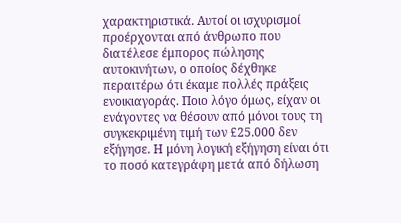χαρακτηριστικά. Αυτοί οι ισχυρισμοί προέρχονται από άνθρωπο που διατέλεσε έμπορος πώλησης αυτοκινήτων, ο οποίος δέχθηκε περαιτέρω ότι έκαμε πολλές πράξεις ενοικιαγοράς. Ποιο λόγο όμως, είχαν οι ενάγοντες να θέσουν από μόνοι τους τη συγκεκριμένη τιμή των £25.000 δεν εξήγησε. Η μόνη λογική εξήγηση είναι ότι το ποσό κατεγράφη μετά από δήλωση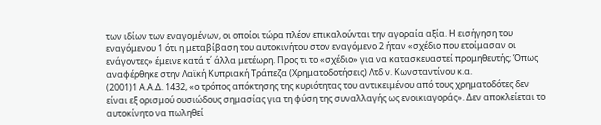των ιδίων των εναγομένων, οι οποίοι τώρα πλέον επικαλούνται την αγοραία αξία. Η εισήγηση του εναγόμενου 1 ότι η μεταβίβαση του αυτοκινήτου στον εναγόμενο 2 ήταν «σχέδιο που ετοίμασαν οι ενάγοντες» έμεινε κατά τ΄ άλλα μετέωρη. Προς τι το «σχέδιο» για να κατασκευαστεί προμηθευτής; Όπως αναφέρθηκε στην Λαϊκή Κυπριακή Τράπεζα (Χρηματοδοτήσεις) Λτδ ν. Κωνσταντίνου κ.α.
(2001)1 Α.Α.Δ. 1432, «ο τρόπος απόκτησης της κυριότητας του αντικειμένου από τους χρηματοδότες δεν είναι εξ ορισμού ουσιώδους σημασίας για τη φύση της συναλλαγής ως ενοικιαγοράς». Δεν αποκλείεται το αυτοκίνητο να πωληθεί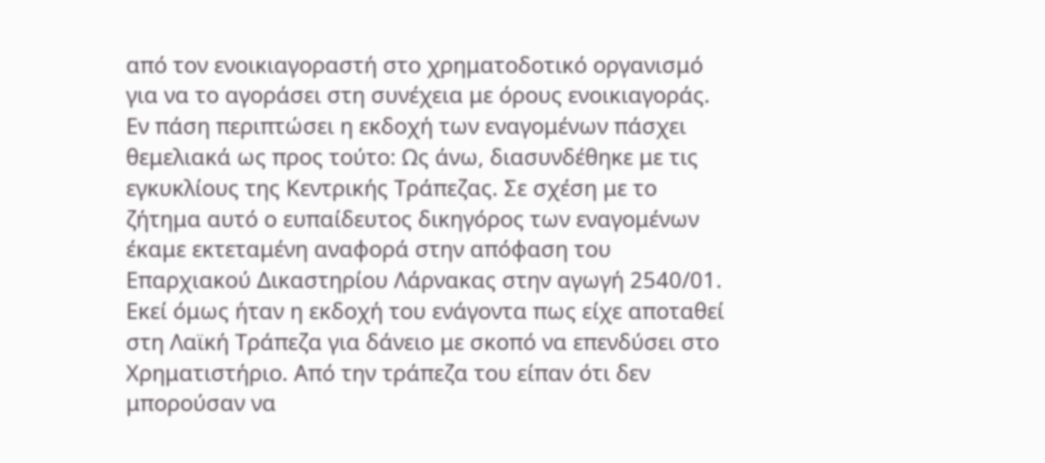από τον ενοικιαγοραστή στο χρηματοδοτικό οργανισμό για να το αγοράσει στη συνέχεια με όρους ενοικιαγοράς. Εν πάση περιπτώσει η εκδοχή των εναγομένων πάσχει θεμελιακά ως προς τούτο: Ως άνω, διασυνδέθηκε με τις εγκυκλίους της Κεντρικής Τράπεζας. Σε σχέση με το ζήτημα αυτό ο ευπαίδευτος δικηγόρος των εναγομένων έκαμε εκτεταμένη αναφορά στην απόφαση του Επαρχιακού Δικαστηρίου Λάρνακας στην αγωγή 2540/01. Εκεί όμως ήταν η εκδοχή του ενάγοντα πως είχε αποταθεί στη Λαϊκή Τράπεζα για δάνειο με σκοπό να επενδύσει στο Χρηματιστήριο. Από την τράπεζα του είπαν ότι δεν μπορούσαν να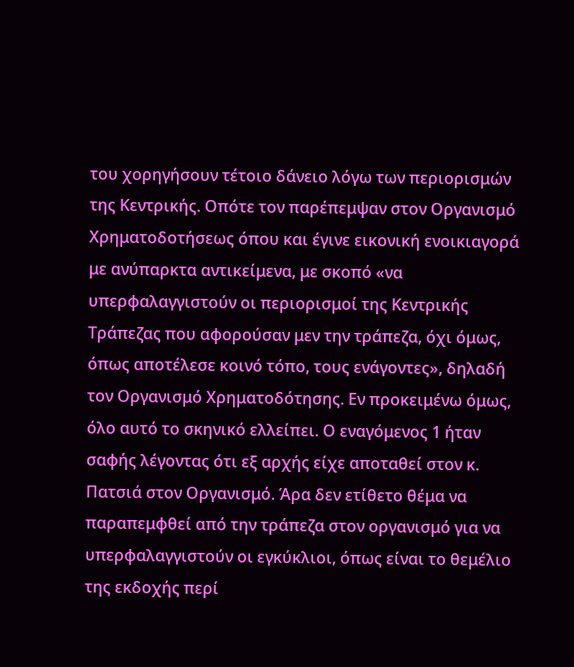του χορηγήσουν τέτοιο δάνειο λόγω των περιορισμών της Κεντρικής. Οπότε τον παρέπεμψαν στον Οργανισμό Χρηματοδοτήσεως όπου και έγινε εικονική ενοικιαγορά με ανύπαρκτα αντικείμενα, με σκοπό «να υπερφαλαγγιστούν οι περιορισμοί της Κεντρικής Τράπεζας που αφορούσαν μεν την τράπεζα, όχι όμως, όπως αποτέλεσε κοινό τόπο, τους ενάγοντες», δηλαδή τον Οργανισμό Χρηματοδότησης. Εν προκειμένω όμως, όλο αυτό το σκηνικό ελλείπει. Ο εναγόμενος 1 ήταν σαφής λέγοντας ότι εξ αρχής είχε αποταθεί στον κ. Πατσιά στον Οργανισμό. Άρα δεν ετίθετο θέμα να παραπεμφθεί από την τράπεζα στον οργανισμό για να υπερφαλαγγιστούν οι εγκύκλιοι, όπως είναι το θεμέλιο της εκδοχής περί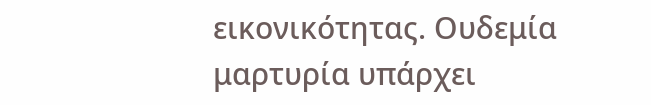εικονικότητας. Ουδεμία μαρτυρία υπάρχει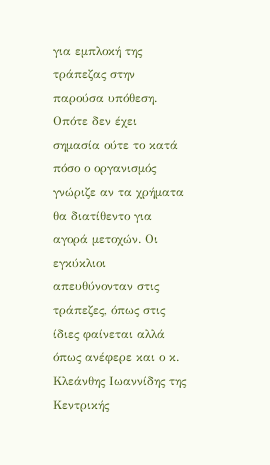για εμπλοκή της τράπεζας στην παρούσα υπόθεση. Οπότε δεν έχει σημασία ούτε το κατά πόσο ο οργανισμός γνώριζε αν τα χρήματα θα διατίθεντο για αγορά μετοχών. Οι εγκύκλιοι απευθύνονταν στις τράπεζες, όπως στις ίδιες φαίνεται αλλά όπως ανέφερε και ο κ. Κλεάνθης Ιωαννίδης της Κεντρικής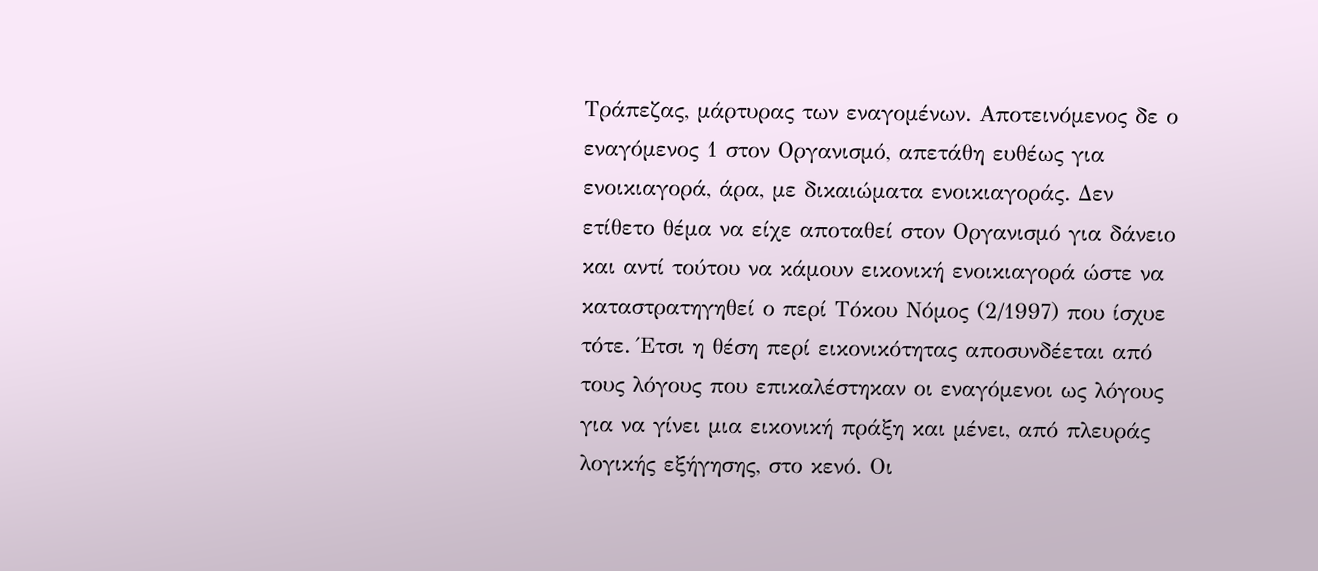Τράπεζας, μάρτυρας των εναγομένων. Αποτεινόμενος δε ο εναγόμενος 1 στον Οργανισμό, απετάθη ευθέως για ενοικιαγορά, άρα, με δικαιώματα ενοικιαγοράς. Δεν ετίθετο θέμα να είχε αποταθεί στον Οργανισμό για δάνειο και αντί τούτου να κάμουν εικονική ενοικιαγορά ώστε να καταστρατηγηθεί ο περί Τόκου Νόμος (2/1997) που ίσχυε τότε. Έτσι η θέση περί εικονικότητας αποσυνδέεται από τους λόγους που επικαλέστηκαν οι εναγόμενοι ως λόγους για να γίνει μια εικονική πράξη και μένει, από πλευράς λογικής εξήγησης, στο κενό. Οι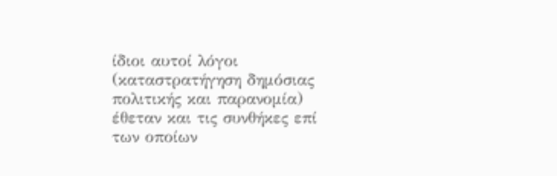ίδιοι αυτοί λόγοι (καταστρατήγηση δημόσιας πολιτικής και παρανομία) έθεταν και τις συνθήκες επί των οποίων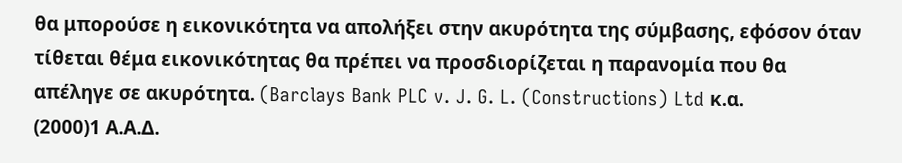θα μπορούσε η εικονικότητα να απολήξει στην ακυρότητα της σύμβασης, εφόσον όταν τίθεται θέμα εικονικότητας θα πρέπει να προσδιορίζεται η παρανομία που θα απέληγε σε ακυρότητα. (Barclays Bank PLC v. J. G. L. (Constructions) Ltd κ.α.
(2000)1 Α.Α.Δ.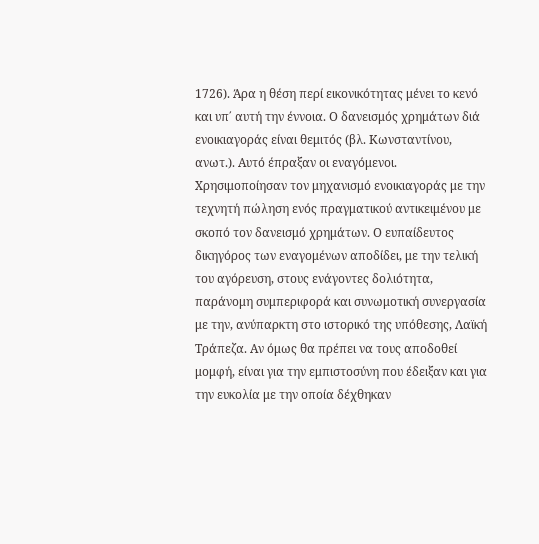1726). Άρα η θέση περί εικονικότητας μένει το κενό και υπ΄ αυτή την έννοια. Ο δανεισμός χρημάτων διά ενοικιαγοράς είναι θεμιτός (βλ. Κωνσταντίνου, ανωτ.). Αυτό έπραξαν οι εναγόμενοι. Χρησιμοποίησαν τον μηχανισμό ενοικιαγοράς με την τεχνητή πώληση ενός πραγματικού αντικειμένου με σκοπό τον δανεισμό χρημάτων. Ο ευπαίδευτος δικηγόρος των εναγομένων αποδίδει, με την τελική του αγόρευση, στους ενάγοντες δολιότητα, παράνομη συμπεριφορά και συνωμοτική συνεργασία με την, ανύπαρκτη στο ιστορικό της υπόθεσης, Λαϊκή Τράπεζα. Αν όμως θα πρέπει να τους αποδοθεί μομφή, είναι για την εμπιστοσύνη που έδειξαν και για την ευκολία με την οποία δέχθηκαν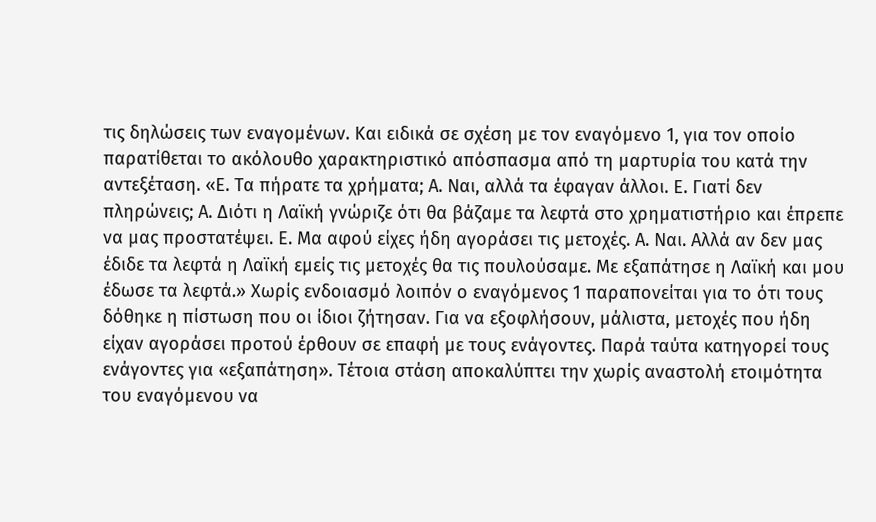τις δηλώσεις των εναγομένων. Και ειδικά σε σχέση με τον εναγόμενο 1, για τον οποίο παρατίθεται το ακόλουθο χαρακτηριστικό απόσπασμα από τη μαρτυρία του κατά την αντεξέταση. «Ε. Τα πήρατε τα χρήματα; Α. Ναι, αλλά τα έφαγαν άλλοι. Ε. Γιατί δεν πληρώνεις; Α. Διότι η Λαϊκή γνώριζε ότι θα βάζαμε τα λεφτά στο χρηματιστήριο και έπρεπε να μας προστατέψει. Ε. Μα αφού είχες ήδη αγοράσει τις μετοχές. Α. Ναι. Αλλά αν δεν μας έδιδε τα λεφτά η Λαϊκή εμείς τις μετοχές θα τις πουλούσαμε. Με εξαπάτησε η Λαϊκή και μου έδωσε τα λεφτά.» Χωρίς ενδοιασμό λοιπόν ο εναγόμενος 1 παραπονείται για το ότι τους δόθηκε η πίστωση που οι ίδιοι ζήτησαν. Για να εξοφλήσουν, μάλιστα, μετοχές που ήδη είχαν αγοράσει προτού έρθουν σε επαφή με τους ενάγοντες. Παρά ταύτα κατηγορεί τους ενάγοντες για «εξαπάτηση». Τέτοια στάση αποκαλύπτει την χωρίς αναστολή ετοιμότητα του εναγόμενου να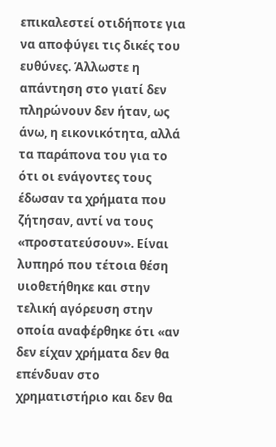επικαλεστεί οτιδήποτε για να αποφύγει τις δικές του ευθύνες. Άλλωστε η απάντηση στο γιατί δεν πληρώνουν δεν ήταν, ως άνω, η εικονικότητα, αλλά τα παράπονα του για το ότι οι ενάγοντες τους έδωσαν τα χρήματα που ζήτησαν, αντί να τους «προστατεύσουν». Είναι λυπηρό που τέτοια θέση υιοθετήθηκε και στην τελική αγόρευση στην οποία αναφέρθηκε ότι «αν δεν είχαν χρήματα δεν θα επένδυαν στο χρηματιστήριο και δεν θα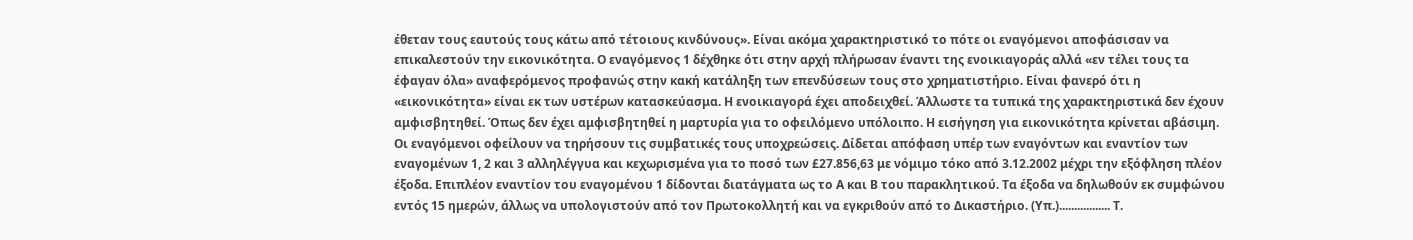έθεταν τους εαυτούς τους κάτω από τέτοιους κινδύνους». Είναι ακόμα χαρακτηριστικό το πότε οι εναγόμενοι αποφάσισαν να επικαλεστούν την εικονικότητα. Ο εναγόμενος 1 δέχθηκε ότι στην αρχή πλήρωσαν έναντι της ενοικιαγοράς αλλά «εν τέλει τους τα έφαγαν όλα» αναφερόμενος προφανώς στην κακή κατάληξη των επενδύσεων τους στο χρηματιστήριο. Είναι φανερό ότι η «εικονικότητα» είναι εκ των υστέρων κατασκεύασμα. Η ενοικιαγορά έχει αποδειχθεί. Άλλωστε τα τυπικά της χαρακτηριστικά δεν έχουν αμφισβητηθεί. Όπως δεν έχει αμφισβητηθεί η μαρτυρία για το οφειλόμενο υπόλοιπο. Η εισήγηση για εικονικότητα κρίνεται αβάσιμη. Οι εναγόμενοι οφείλουν να τηρήσουν τις συμβατικές τους υποχρεώσεις. Δίδεται απόφαση υπέρ των εναγόντων και εναντίον των εναγομένων 1, 2 και 3 αλληλέγγυα και κεχωρισμένα για το ποσό των £27.856,63 με νόμιμο τόκο από 3.12.2002 μέχρι την εξόφληση πλέον έξοδα. Επιπλέον εναντίον του εναγομένου 1 δίδονται διατάγματα ως το Α και Β του παρακλητικού. Τα έξοδα να δηλωθούν εκ συμφώνου εντός 15 ημερών, άλλως να υπολογιστούν από τον Πρωτοκολλητή και να εγκριθούν από το Δικαστήριο. (Υπ.)................. Τ.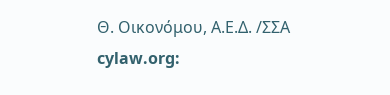Θ. Οικονόμου, Α.Ε.Δ. /ΣΣΑ cylaw.org: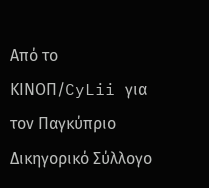Από το ΚΙΝOΠ/CyLii για τον Παγκύπριο Δικηγορικό Σύλλογο